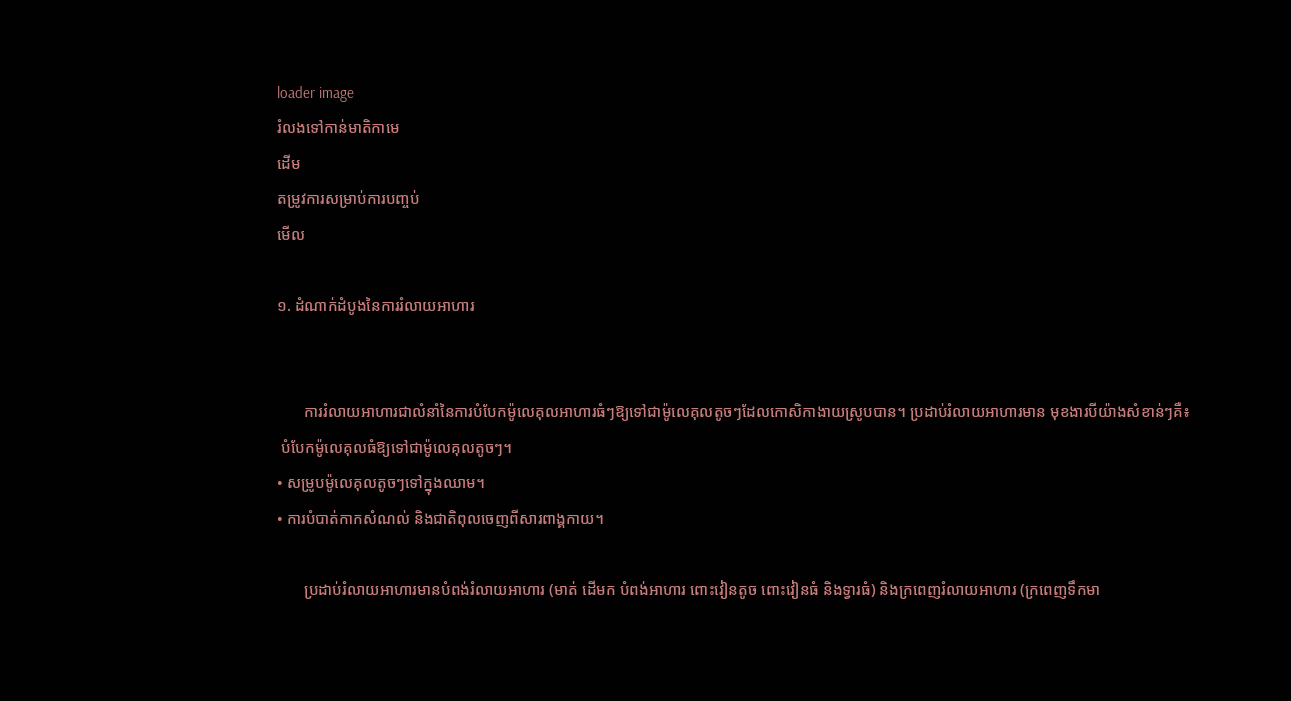loader image
រំលងទៅកាន់មាតិកាមេ
ដើម
តម្រូវការសម្រាប់ការបញ្ចប់
មើល

១. ដំណាក់ដំបូងនៃការរំលាយអាហារ


       ការរំលាយអាហារជាលំនាំនៃការបំបែកម៉ូលេគុលអាហារធំៗឱ្យទៅជាម៉ូលេគុលតូចៗដែលកោសិកាងាយស្រូបបាន។ ប្រដាប់រំលាយអាហារមាន មុខងារបីយ៉ាងសំខាន់ៗគឺ៖
 បំបែកម៉ូលេគុលធំឱ្យទៅជាម៉ូលេគុលតូចៗ។
• សម្រូបម៉ូលេគុលតូចៗទៅក្នុងឈាម។
• ការបំបាត់កាកសំណល់ និងជាតិពុលចេញពីសារពាង្គកាយ។

       ប្រដាប់រំលាយអាហារមានបំពង់រំលាយអាហារ (មាត់ ដើមក បំពង់អាហារ ពោះវៀនតូច ពោះវៀនធំ និងទ្វារធំ) និងក្រពេញរំលាយអាហារ (ក្រពេញទឹកមា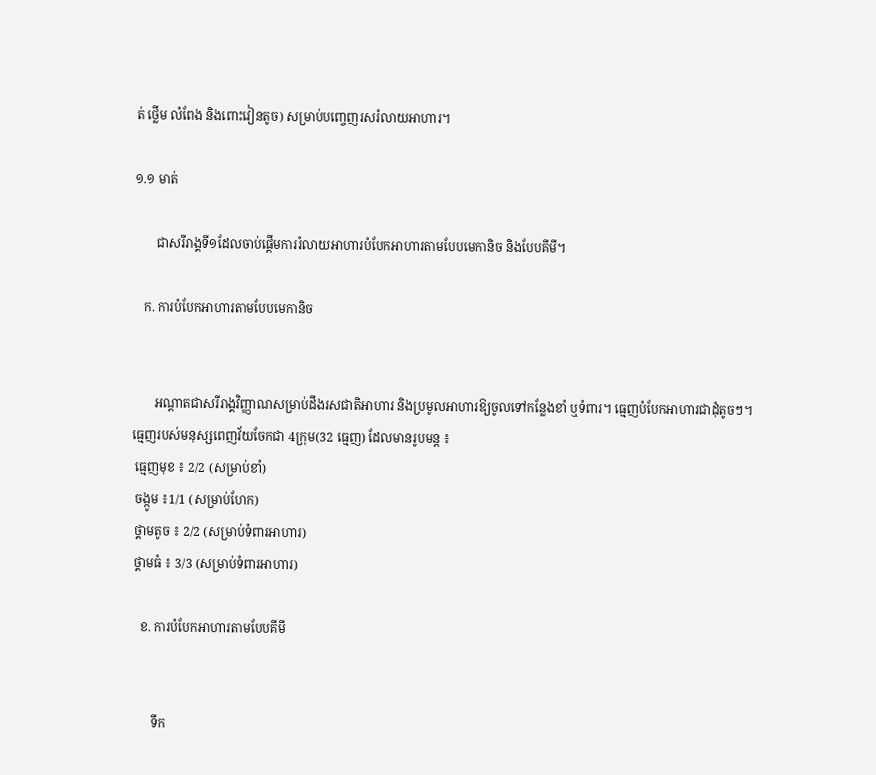ត់ ថ្លើម លំពែង និងពោះវៀនតូច) សម្រាប់បញ្ចេញរសរំលាយអាហារ។

១.១ មាត់

       ជាសរីរាង្គទី១ដែលចាប់ផ្តើមការរំលាយអាហារបំបែកអាហារតាមបែបមេកានិច និងបែបគីមី។

   ក. ការបំបែកអាហារតាមបែបមេកានិច


       អណ្តាតជាសរីរាង្គវិញ្ញាណសម្រាប់ដឹងរសជាតិអាហារ និងប្រមូលអាហារឱ្យចូលទៅកន្លែងខាំ ឬទំពារ។ ធ្មេញបំបែកអាហារជាដុំតូចៗ។ ធ្មេញរបស់មនុស្សពេញវ័យចែកជា 4ក្រុម(32 ធ្មេញ) ដែលមានរូបមន្ត ៖
 ធ្មេញមុខ ៖ 2/2 (សម្រាប់ខាំ)
 ចង្កូម ៖1/1 (សម្រាប់ហែក)
 ថ្គាមតូច ៖ 2/2 (សម្រាប់ទំពារអាហារ)
 ថ្គាមធំ ៖ 3/3 (សម្រាប់ទំពារអាហារ)

   ខ. ការបំបែកអាហារតាមបែបគីមី


       ទឹក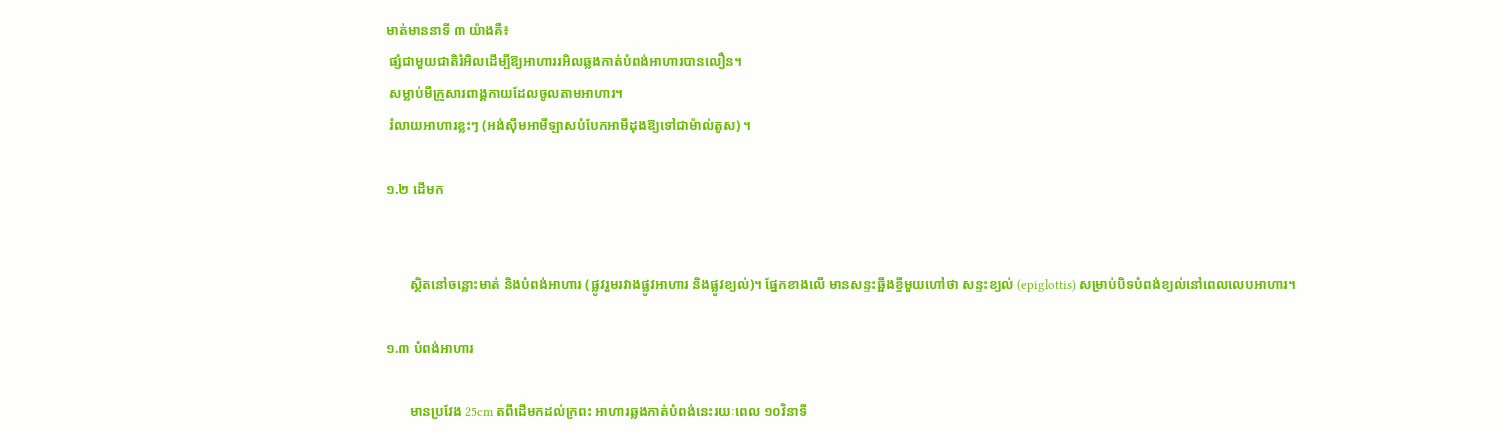មាត់មាននាទី ៣ យ៉ាងគឺ៖
 ផ្សំជាមួយជាតិរំអិលដើម្បីឱ្យអាហាររអិលឆ្លងកាត់បំពង់អាហារបានលឿន។
 សម្លាប់មីក្រូសារពាង្គកាយដែលចូលតាមអាហារ។
 រំលាយអាហារខ្លះៗ (អង់ស៊ីមអាមីឡាសបំបែកអាមីដុងឱ្យទៅជាម៉ាល់តូស) ។

១.២ ដើមក


       ស្ថិតនៅចន្លោះមាត់ និងបំពង់អាហារ (ផ្លូវរួមរវាងផ្លូវអាហារ និងផ្លូវខ្យល់)។ ផ្នែកខាងលើ មានសន្ទះឆ្អឹងខ្ចីមួយហៅថា សន្ទះខ្យល់ (epiglottis) សម្រាប់បិទបំពង់ខ្យល់នៅពេលលេបអាហារ។

១.៣ បំពង់អាហារ

       មានប្រវែង 25cm តពីដើមកដល់ក្រពះ អាហារឆ្លងកាត់បំពង់នេះរយៈពេល ១០វិនាទី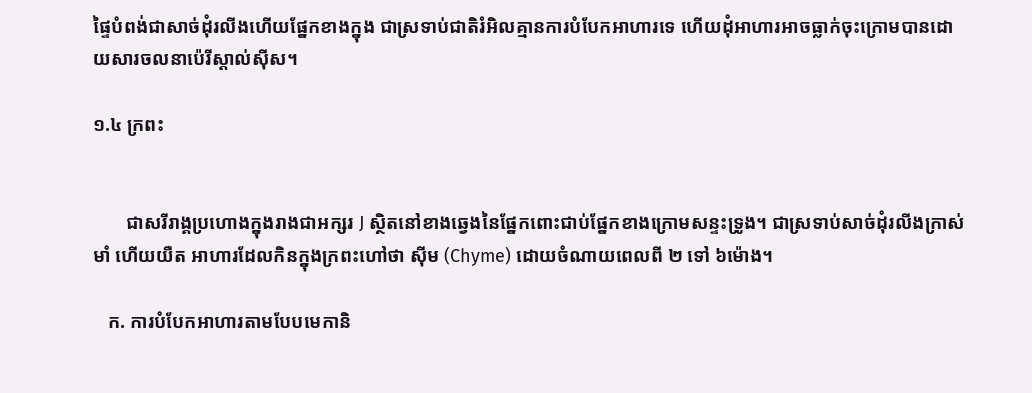ផ្ទៃបំពង់ជាសាច់ដុំរលីងហើយផ្នែកខាងក្នុង ជាស្រទាប់ជាតិរំអិលគ្មានការបំបែកអាហារទេ ហើយដុំអាហារអាចធ្លាក់ចុះក្រោមបានដោយសារចលនាប៉េរីស្តាល់ស៊ីស។

១.៤ ក្រពះ


       ជាសរីរាង្គប្រហោងក្នុងរាងជាអក្សរ J ស្ថិតនៅខាងឆ្វេងនៃផ្នែកពោះជាប់ផ្នែកខាងក្រោមសន្ទះទ្រូង។ ជាស្រទាប់សាច់ដុំរលីងក្រាស់ មាំ ហើយយឺត អាហារដែលកិនក្នុងក្រពះហៅថា ស៊ីម (Chyme) ដោយចំណាយពេលពី ២ ទៅ ៦ម៉ោង។

   ក. ការបំបែកអាហារតាមបែបមេកានិ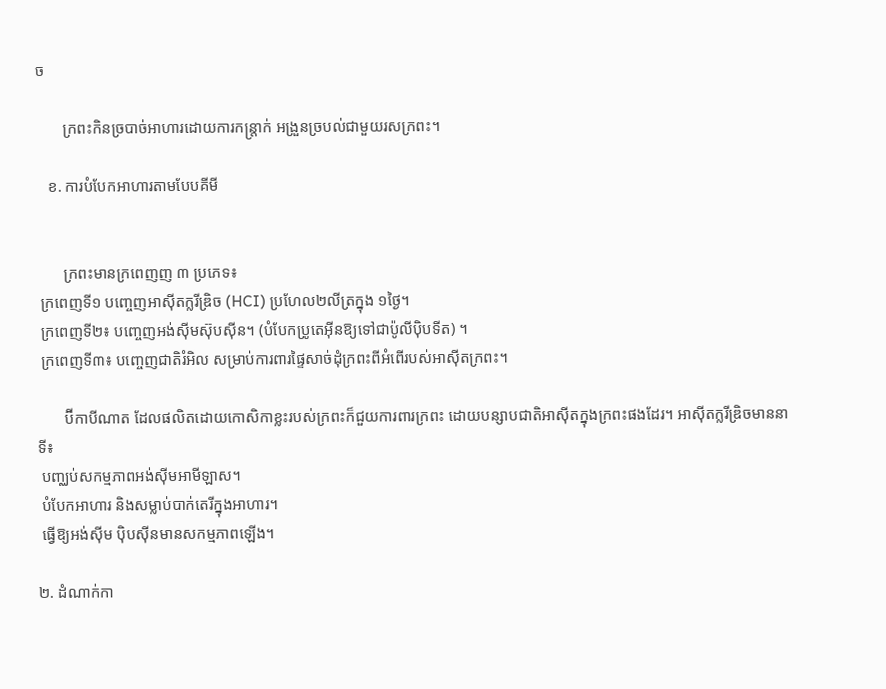ច

       ក្រពះកិនច្របាច់អាហារដោយការកន្ត្រាក់ អង្រួនច្របល់ជាមួយរសក្រពះ។

   ខ. ការបំបែកអាហារតាមបែបគីមី


       ក្រពះមានក្រពេញញ ៣ ប្រភេទ៖
 ក្រពេញទី១ បញ្ចេញអាស៊ីតក្លរីឌ្រិច (HCI) ប្រហែល២លីត្រក្នុង ១ថ្ងៃ។
 ក្រពេញទី២៖ បញ្ចេញអង់ស៊ីមស៊ុបស៊ីន។ (បំបែកប្រូតេអ៊ីនឱ្យទៅជាប៉ូលីប៉ិបទីត) ។
 ក្រពេញទី៣៖ បញ្ចេញជាតិរំអិល សម្រាប់ការពារផ្ទៃសាច់ដុំក្រពះពីអំពើរបស់អាស៊ីតក្រពះ។

       ប៊ីកាបីណាត ដែលផលិតដោយកោសិកាខ្លះរបស់ក្រពះក៏ជួយការពារក្រពះ ដោយបន្សាបជាតិអាស៊ីតក្នុងក្រពះផងដែរ។ អាស៊ីតក្លរីឌ្រិចមាននាទី៖
 បញ្ឈប់សកម្មភាពអង់ស៊ីមអាមីឡាស។
 បំបែកអាហារ និងសម្លាប់បាក់តេរីក្នុងអាហារ។
 ធ្វើឱ្យអង់ស៊ីម ប៉ិបស៊ីនមានសកម្មភាពឡើង។

២. ដំណាក់កា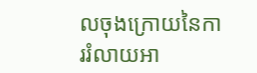លចុងក្រោយនៃការរំលាយអា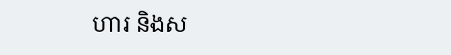ហារ និងស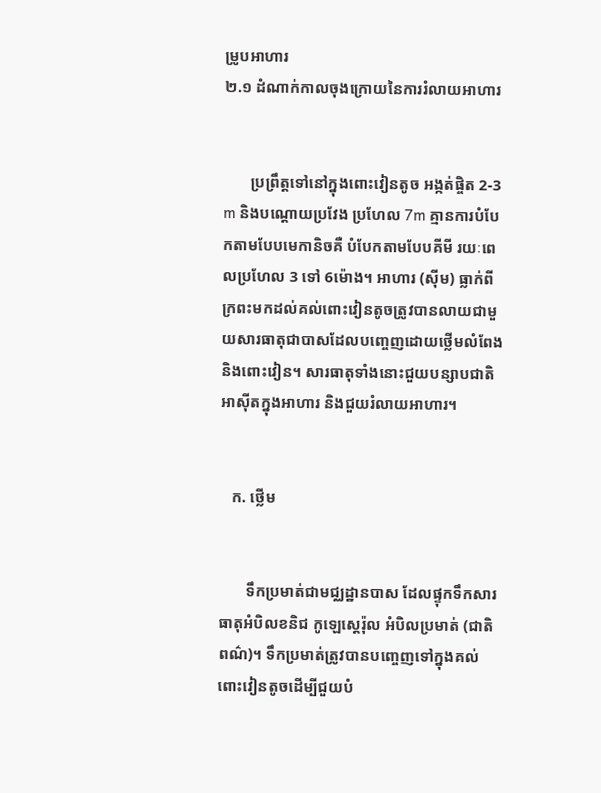ម្រូបអាហារ
២.១ ដំណាក់កាលចុងក្រោយនៃការរំលាយអាហារ


       ប្រព្រឹត្តទៅនៅក្នុងពោះវៀនតូច អង្កត់ផ្ចិត 2-3 m និងបណ្តោយប្រវែង ប្រហែល 7m គ្មានការបំបែកតាមបែបមេកានិចគឺ បំបែកតាមបែបគីមី រយៈពេលប្រហែល 3 ទៅ 6ម៉ោង។ អាហារ (ស៊ីម) ធ្លាក់ពីក្រពះមកដល់គល់ពោះវៀនតូចត្រូវបានលាយជាមួយសារធាតុជាបាសដែលបញ្ចេញដោយថ្លើមលំពែង និងពោះវៀន។ សារធាតុទាំងនោះជួយបន្សាបជាតិ អាស៊ីតក្នុងអាហារ និងជួយរំលាយអាហារ។


   ក. ថ្លើម


       ទឹកប្រមាត់ជាមជ្ឈដ្ឋានបាស ដែលផ្ទុកទឹកសារធាតុអំបិលខនិជ កូឡេស្តេរ៉ុល អំបិលប្រមាត់ (ជាតិពណ៌)។ ទឹកប្រមាត់ត្រូវបានបញ្ចេញទៅក្នុងគល់ពោះវៀនតូចដើម្បីជួយបំ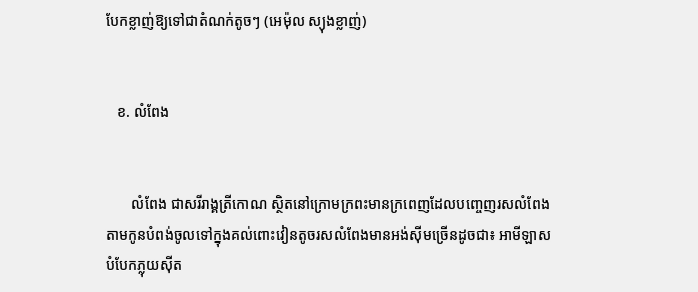បែកខ្លាញ់ឱ្យទៅជាតំណក់តូចៗ (អេម៉ុល ស្យុងខ្លាញ់)


   ខ. លំពែង


       លំពែង ជាសរីរាង្គត្រីកោណ ស្ថិតនៅក្រោមក្រពះមានក្រពេញដែលបញ្ចេញរសលំពែងតាមកូនបំពង់ចូលទៅក្នុងគល់ពោះវៀនតូចរសលំពែងមានអង់ស៊ីមច្រើនដូចជា៖ អាមីឡាសបំបែកភ្លុយស៊ីត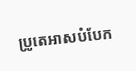ប្រូតេអាសបំបែក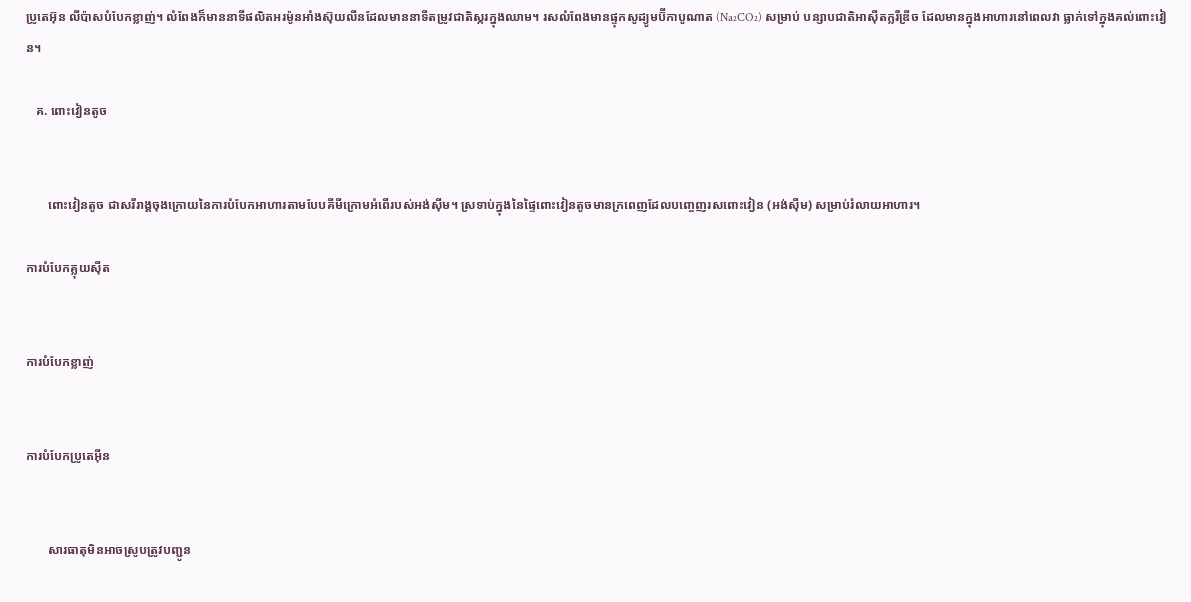ប្រូតេអ៊ុន លីប៉ាសបំបែកខ្លាញ់។ លំពែងក៏មាននាទីផលិតអរម៉ូនអាំងស៊ុយលីនដែលមាននាទីតម្រូវជាតិស្ករក្នុងឈាម។ រសលំពែងមានផ្ទុកសូដ្យូមប៊ីកាបូណាត (Na₂CO₂) សម្រាប់ បន្សាបជាតិអាស៊ីតក្លរីឌ្រីច ដែលមានក្នុងអាហារនៅពេលវា ធ្លាក់ទៅក្នុងគល់ពោះវៀន។

   គ. ពោះវៀនតូច


       ពោះវៀនតូច ជាសរីរាង្គចុងក្រោយនៃការបំបែកអាហារតាមបែបគីមីក្រោមអំពើរបស់អង់ស៊ីម។ ស្រទាប់ក្នុងនៃផ្ទៃពោះវៀនតូចមានក្រពេញដែលបញ្ចេញរសពោះវៀន (អង់ស៊ីម) សម្រាប់រំលាយអាហារ។

ការបំបែកគ្លុយស៊ីត


ការបំបែកខ្លាញ់


ការបំបែកប្រូតេអ៊ីន


       សារធាតុមិនអាចស្រូបត្រូវបញ្ជូន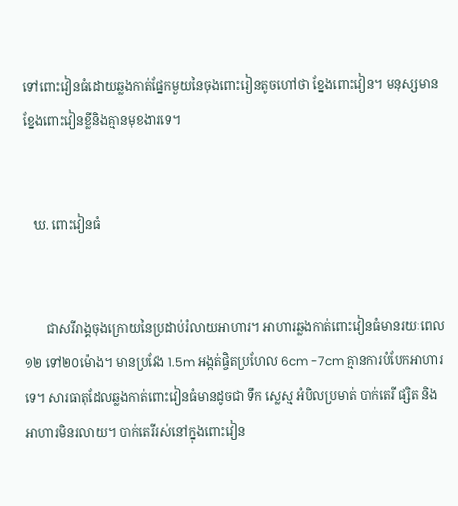ទៅពោះវៀនធំដោយឆ្លងកាត់ផ្នែកមួយនៃចុងពោះរៀនតូចហៅថា ខ្នែងពោះវៀន។ មនុស្សមានខ្នែងពោះវៀនខ្លីនិងគ្មានមុខងារទេ។


   ឃ. ពោះវៀនធំ


       ជាសរីរាង្គចុងក្រោយនៃប្រដាប់រំលាយអាហារ។ អាហារឆ្លងកាត់ពោះវៀនធំមានរយៈពេល១២ ទៅ២០ម៉ោង។ មានប្រវែង 1.5m អង្កត់ផ្ចិតប្រហែល 6cm -7cm គ្មានការបំបែកអាហារទេ។ សារធាតុដែលឆ្លងកាត់ពោះវៀនធំមានដូចជា ទឹក ស្លេស្ម អំបិលប្រមាត់ បាក់តេរី ផ្សិត និងអាហារមិនរលាយ។ បាក់តេរីរស់នៅក្នុងពោះវៀន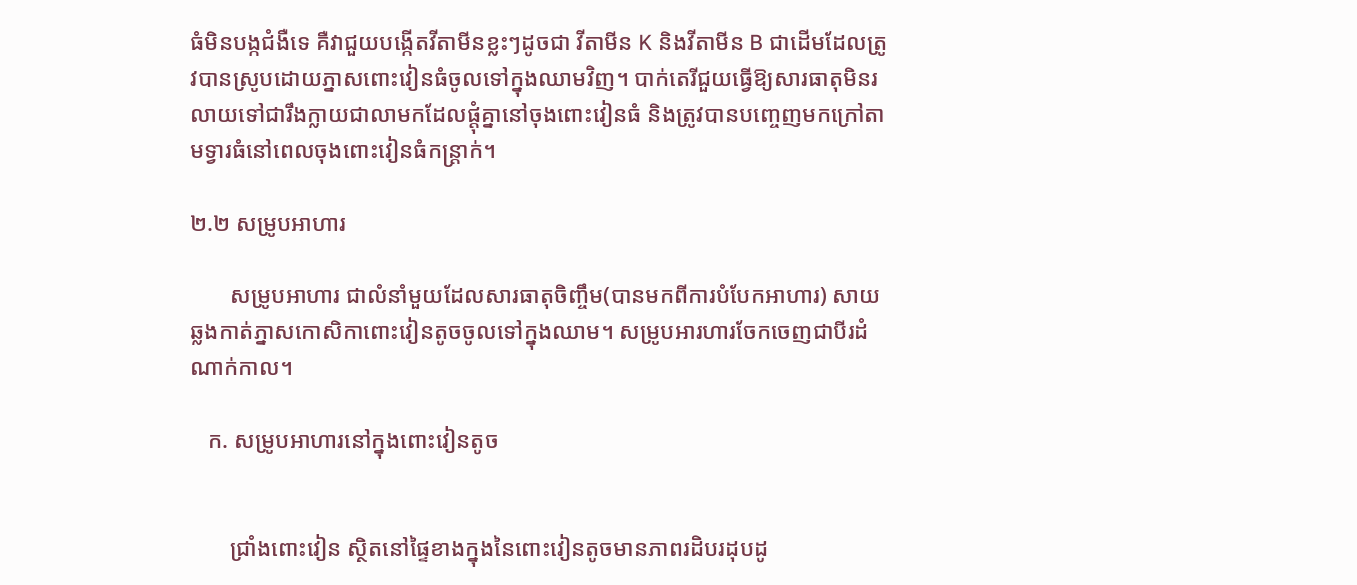ធំមិនបង្កជំងឺទេ គឺវាជួយបង្កើតវីតាមីនខ្លះៗដូចជា វីតាមីន K និងវីតាមីន B ជាដើមដែលត្រូវបានស្រូបដោយភ្នាសពោះវៀនធំចូលទៅក្នុងឈាមវិញ។ បាក់តេរីជួយធ្វើឱ្យសារធាតុមិនរលាយទៅជារឹងក្លាយជាលាមកដែលផ្តុំគ្នានៅចុងពោះវៀនធំ និងត្រូវបានបញ្ចេញមកក្រៅតាមទ្វារធំនៅពេលចុងពោះវៀនធំកន្ត្រាក់។

២.២ សម្រូបអាហារ

       សម្រូបអាហារ ជាលំនាំមួយដែលសារធាតុចិញ្ចឹម(បានមកពីការបំបែកអាហារ) សាយឆ្លងកាត់ភ្នាសកោសិកាពោះវៀនតូចចូលទៅក្នុងឈាម។ សម្រូបអារហារចែកចេញជាបីរដំណាក់កាល។

   ក. សម្រូបអាហារនៅក្នុងពោះវៀនតូច


       ជ្រាំងពោះវៀន ស្ថិតនៅផ្ទៃខាងក្នុងនៃពោះវៀនតូចមានភាពរដិបរដុបដូ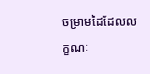ចម្រាមដៃដែលលក្ខណៈ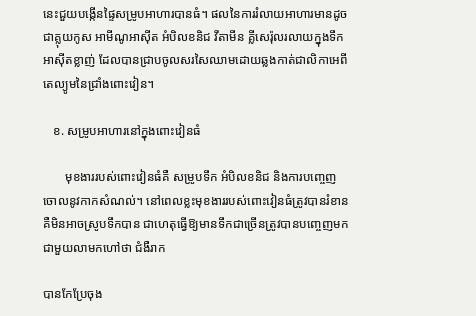នេះជួយបង្កើនផ្ទៃសម្រូបអាហារបានធំ។ ផលនៃការរំលាយអាហារមានដូចជាគ្លុយកូស អាមីណូអាស៊ីត អំបិលខនិជ វីតាមីន គ្លីសេរ៉ុលរលាយក្នុងទឹក អាស៊ីតខ្លាញ់ ដែលបានជ្រាបចូលសរសៃឈាមដោយឆ្លងកាត់ជាលិកាអេពីតេល្យូមនៃជ្រាំងពោះវៀន។

   ខ. សម្រូបអាហារនៅក្នុងពោះវៀនធំ

       មុខងាររបស់ពោះវៀនធំគឺ សម្រូបទឹក អំបិលខនិជ និងការបញ្ចេញចោលនូវកាកសំណល់។ នៅពេលខ្លះមុខងាររបស់ពោះវៀនធំត្រូវបានរំខាន គឺមិនអាចស្រូបទឹកបាន ជាហេតុធ្វើឱ្យមានទឹកជាច្រើនត្រូវបានបញ្ចេញមកជាមួយលាមកហៅថា ជំងឺរាក

បានកែប្រែចុង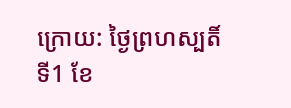ក្រោយ: ថ្ងៃព្រហស្បតិ៍ ទី1 ខែ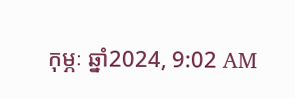កុម្ភៈ ឆ្នាំ2024, 9:02 AM